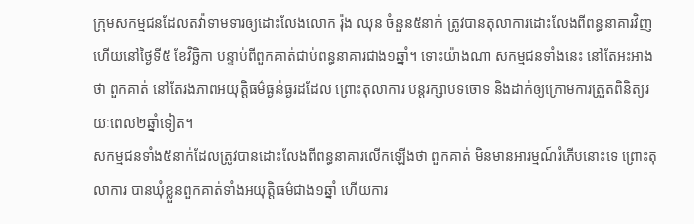ក្រុមសកម្មជនដែលតវ៉ាទាមទារឲ្យដោះលែងលោក រ៉ុង ឈុន ចំនួន៥នាក់ ត្រូវបានតុលាការដោះលែងពីពន្ធនាគារវិញហើយនៅថ្ងៃទី៥ ខែវិច្ឆិកា បន្ទាប់ពីពួកគាត់ជាប់ពន្ធនាគារជាង១ឆ្នាំ។ ទោះយ៉ាងណា សកម្មជនទាំងនេះ នៅតែអះអាងថា ពួកគាត់ នៅតែរងភាពអយុត្តិធម៌ធ្ងន់ធ្ងរដដែល ព្រោះតុលាការ បន្តរក្សាបទចោទ និងដាក់ឲ្យក្រោមការត្រួតពិនិត្យរយៈពេល២ឆ្នាំទៀត។
សកម្មជនទាំង៥នាក់ដែលត្រូវបានដោះលែងពីពន្ធនាគារលើកឡើងថា ពួកគាត់ មិនមានអារម្មណ៍រំភើបនោះទេ ព្រោះតុលាការ បានឃុំខ្លួនពួកគាត់ទាំងអយុត្តិធម៌ជាង១ឆ្នាំ ហើយការ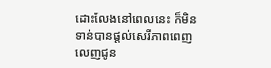ដោះលែងនៅពេលនេះ ក៏មិនទាន់បានផ្តល់សេរីភាពពេញលេញជូន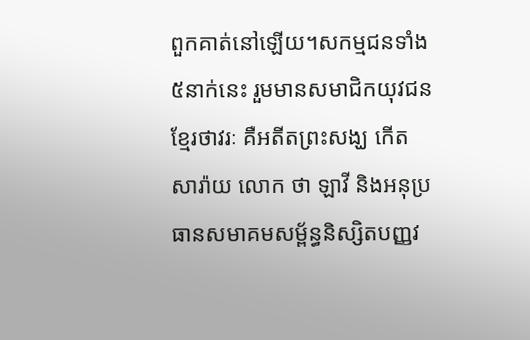ពួកគាត់នៅឡើយ។សកម្មជនទាំង៥នាក់នេះ រួមមានសមាជិកយុវជនខ្មែរថាវរៈ គឺអតីតព្រះសង្ឃ កើត សារ៉ាយ លោក ថា ឡាវី និងអនុប្រធានសមាគមសម្ព័ន្ធនិស្សិតបញ្ញវ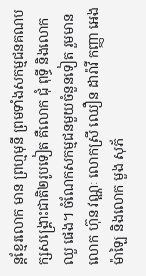ន្តខ្មែរលោក មាន ព្រហ្មមុនី ព្រមទាំងសកម្មជនគណបក្សសង្គ្រោះជាតិ២រូបទៀត គឺលោក ជុំ ពុទ្ធី និងលោក ឈួ ផេង។ ចំណែកសកម្មជនមួយចំនួនទៀត រួមមាន លោក ហ៊ុន វណ្ណៈ លោកស្រី ឈឿន ដារ៉ាវី កញ្ញា អេង ម៉ាឡៃ និងលោក មួង សុភ័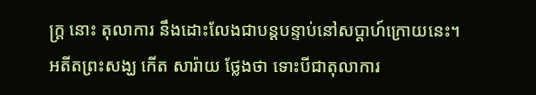ក្ត្រ នោះ តុលាការ នឹងដោះលែងជាបន្តបន្ទាប់នៅសប្តាហ៍ក្រោយនេះ។
អតីតព្រះសង្ឃ កើត សារ៉ាយ ថ្លែងថា ទោះបីជាតុលាការ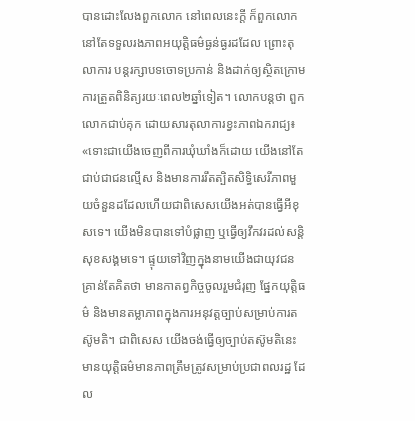បានដោះលែងពួកលោក នៅពេលនេះក្តី ក៏ពួកលោក នៅតែទទួលរងភាពអយុត្តិធម៌ធ្ងន់ធ្ងរដដែល ព្រោះតុលាការ បន្តរក្សាបទចោទប្រកាន់ និងដាក់ឲ្យស្ថិតក្រោមការត្រួតពិនិត្យរយៈពេល២ឆ្នាំទៀត។ លោកបន្តថា ពួកលោកជាប់គុក ដោយសារតុលាការខ្វះភាពឯករាជ្យ៖ «ទោះជាយើងចេញពីការឃុំឃាំងក៏ដោយ យើងនៅតែជាប់ជាជនល្មើស និងមានការរឹតត្បិតសិទ្ធិសេរីភាពមួយចំនួនដដែលហើយជាពិសេសយើងអត់បានធ្វើអីខុសទេ។ យើងមិនបានទៅបំផ្លាញ ឬធ្វើឲ្យវឹកវរដល់សន្តិសុខសង្គមទេ។ ផ្ទុយទៅវិញក្នុងនាមយើងជាយុវជន គ្រាន់តែគិតថា មានកាតព្វកិច្ចចូលរួមជំរុញ ផ្នែកយុត្តិធម៌ និងមានតម្លាភាពក្នុងការអនុវត្តច្បាប់សម្រាប់ការតស៊ូមតិ។ ជាពិសេស យើងចង់ធ្វើឲ្យច្បាប់តស៊ូមតិនេះ មានយុត្តិធម៌មានភាពត្រឹមត្រូវសម្រាប់ប្រជាពលរដ្ឋ ដែល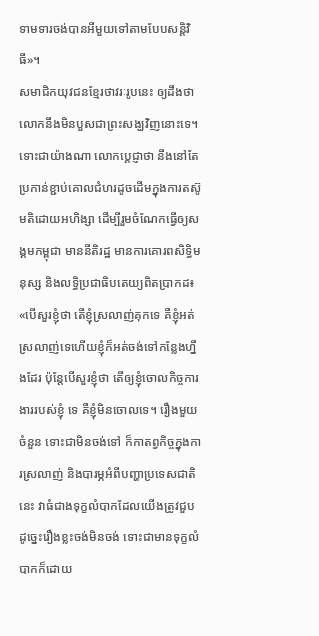ទាមទារចង់បានអីមួយទៅតាមបែបសន្តិវិធី»។
សមាជិកយុវជនខ្មែរថាវរៈរូបនេះ ឲ្យដឹងថា លោកនឹងមិនបួសជាព្រះសង្ឃវិញនោះទេ។ ទោះជាយ៉ាងណា លោកប្ដេជ្ញាថា នឹងនៅតែប្រកាន់ខ្ជាប់គោលជំហរដូចដើមក្នុងការតស៊ូមតិដោយអហិង្សា ដើម្បីរួមចំណែកធ្វើឲ្យសង្គមកម្ពុជា មាននីតិរដ្ឋ មានការគោរពសិទ្ធិមនុស្ស និងលទ្ធិប្រជាធិបតេយ្យពិតប្រាកដ៖ «បើសួរខ្ញុំថា តើខ្ញុំស្រលាញ់គុកទេ គឺខ្ញុំអត់ស្រលាញ់ទេហើយខ្ញុំក៏អត់ចង់ទៅកន្លែងហ្នឹងដែរ ប៉ុន្តែបើសួរខ្ញុំថា តើឲ្យខ្ញុំចោលកិច្ចការងាររបស់ខ្ញុំ ទេ គឺខ្ញុំមិនចោលទេ។ រឿងមួយចំនួន ទោះជាមិនចង់ទៅ ក៏កាតព្វកិច្ចក្នុងការស្រលាញ់ និងបារម្ភអំពីបញ្ហាប្រទេសជាតិនេះ វាធំជាងទុក្ខលំបាកដែលយើងត្រូវជួប ដូច្នេះរឿងខ្លះចង់មិនចង់ ទោះជាមានទុក្ខលំបាកក៏ដោយ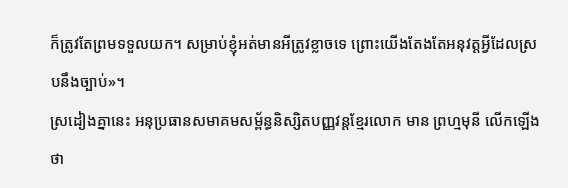ក៏ត្រូវតែព្រមទទួលយក។ សម្រាប់ខ្ញុំអត់មានអីត្រូវខ្លាចទេ ព្រោះយើងតែងតែអនុវត្តអ្វីដែលស្របនឹងច្បាប់»។
ស្រដៀងគ្នានេះ អនុប្រធានសមាគមសម្ព័ន្ធនិស្សិតបញ្ញវន្តខ្មែរលោក មាន ព្រហ្មមុនី លើកឡើងថា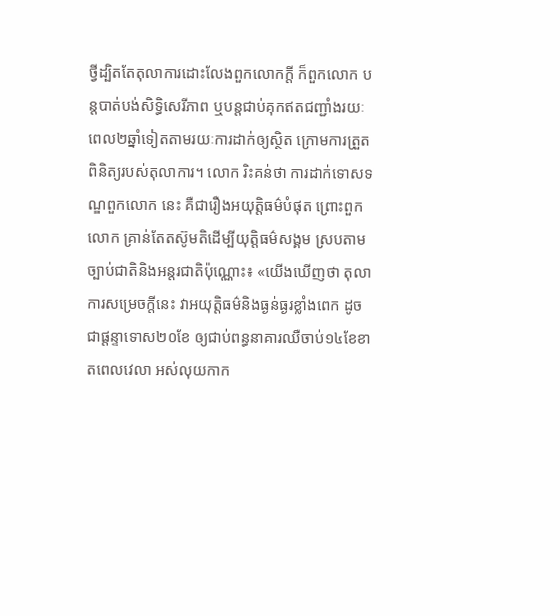ថ្វីដ្បិតតែតុលាការដោះលែងពួកលោកក្តី ក៏ពួកលោក បន្តបាត់បង់សិទ្ធិសេរីភាព ឬបន្តជាប់គុកឥតជញ្ជាំងរយៈពេល២ឆ្នាំទៀតតាមរយៈការដាក់ឲ្យស្ថិត ក្រោមការត្រួតពិនិត្យរបស់តុលាការ។ លោក រិះគន់ថា ការដាក់ទោសទណ្ឌពួកលោក នេះ គឺជារឿងអយុត្តិធម៌បំផុត ព្រោះពួកលោក គ្រាន់តែតស៊ូមតិដើម្បីយុត្តិធម៌សង្គម ស្របតាមច្បាប់ជាតិនិងអន្តរជាតិប៉ុណ្ណោះ៖ «យើងឃើញថា តុលាការសម្រេចក្តីនេះ វាអយុត្តិធម៌និងធ្ងន់ធ្ងរខ្លាំងពេក ដូចជាផ្ដន្ទាទោស២០ខែ ឲ្យជាប់ពន្ធនាគារឈឺចាប់១៤ខែខាតពេលវេលា អស់លុយកាក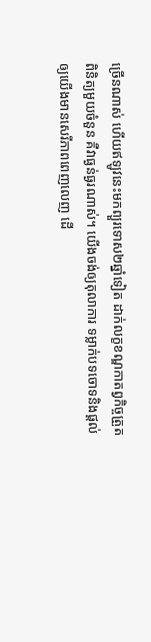ច្រើនណាស់ ហើយឥឡូវនេះមកព្យួរទោស២ឆ្នាំទៀត ដាក់លក្ខខណ្ឌកាតព្វកិច្ចត្រួតពិនិត្យមួយចំនួន គឺវាធ្ងន់ធ្ងរណាស់។ យើងចង់ឲ្យតុលាការ ទម្លាក់បទចោទនិងផ្តល់ឲ្យយើងមានសេរីភាពពេញលេញ ដើ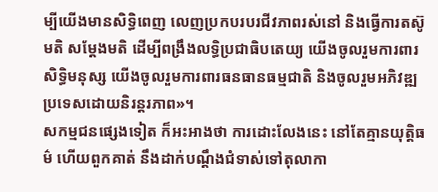ម្បីយើងមានសិទ្ធិពេញ លេញប្រកបរបរជីវភាពរស់នៅ និងធ្វើការតស៊ូមតិ សម្ដែងមតិ ដើម្បីពង្រឹងលទ្ធិប្រជាធិបតេយ្យ យើងចូលរួមការពារសិទ្ធិមនុស្ស យើងចូលរួមការពារធនធានធម្មជាតិ និងចូលរួមអភិវឌ្ឍប្រទេសដោយនិរន្តរភាព»។
សកម្មជនផ្សេងទៀត ក៏អះអាងថា ការដោះលែងនេះ នៅតែគ្មានយុត្តិធម៌ ហើយពួកគាត់ នឹងដាក់បណ្តឹងជំទាស់ទៅតុលាកា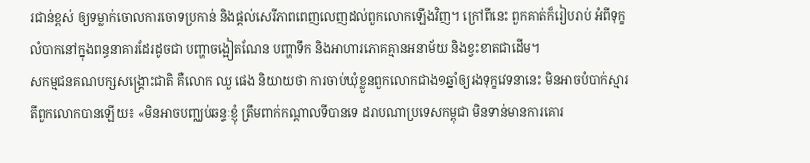រជាន់ខ្ពស់ ឲ្យទម្លាក់ចោលការចោទប្រកាន់ និងផ្តល់សេរីភាពពេញលេញដល់ពួកលោកឡើងវិញ។ ក្រៅពីនេះ ពួកគាត់ក៏រៀបរាប់ អំពីទុក្ខលំបាកនៅក្នុងពន្ធនាគារដែរដូចជា បញ្ហាចង្អៀតណែន បញ្ហាទឹក និងអាហារភោគគ្មានអនាម័យ និងខ្វះខាតជាដើម។
សកម្មជនគណបក្សសង្គ្រោះជាតិ គឺលោក ឈួ ផេង និយាយថា ការចាប់ឃុំខ្លួនពួកលោកជាង១ឆ្នាំឲ្យរងទុក្ខវេទនានេះ មិនអាចបំបាក់ស្មារតីពួកលោកបានឡើយ៖ «មិនអាចបញ្ឈប់ឆន្ទៈខ្ញុំ ត្រឹមពាក់កណ្តាលទីបានទេ ដរាបណាប្រទេសកម្ពុជា មិនទាន់មានការគោរ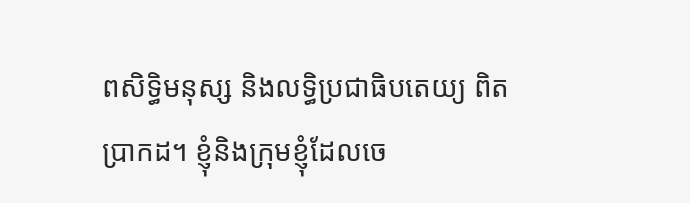ពសិទ្ធិមនុស្ស និងលទ្ធិប្រជាធិបតេយ្យ ពិតប្រាកដ។ ខ្ញុំនិងក្រុមខ្ញុំដែលចេ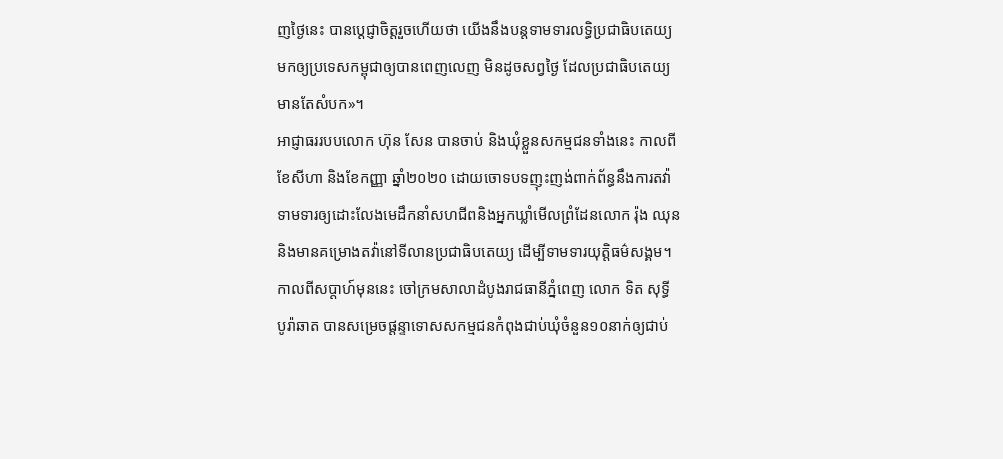ញថ្ងៃនេះ បានប្តេជ្ញាចិត្តរួចហើយថា យើងនឹងបន្តទាមទារលទ្ធិប្រជាធិបតេយ្យមកឲ្យប្រទេសកម្ពុជាឲ្យបានពេញលេញ មិនដូចសព្វថ្ងៃ ដែលប្រជាធិបតេយ្យមានតែសំបក»។
អាជ្ញាធររបបលោក ហ៊ុន សែន បានចាប់ និងឃុំខ្លួនសកម្មជនទាំងនេះ កាលពីខែសីហា និងខែកញ្ញា ឆ្នាំ២០២០ ដោយចោទបទញុះញង់ពាក់ព័ន្ធនឹងការតវ៉ាទាមទារឲ្យដោះលែងមេដឹកនាំសហជីពនិងអ្នកឃ្លាំមើលព្រំដែនលោក រ៉ុង ឈុន និងមានគម្រោងតវ៉ានៅទីលានប្រជាធិបតេយ្យ ដើម្បីទាមទារយុត្តិធម៌សង្គម។
កាលពីសប្តាហ៍មុននេះ ចៅក្រមសាលាដំបូងរាជធានីភ្នំពេញ លោក ទិត សុទ្ធី បូរ៉ាឆាត បានសម្រេចផ្ដន្ទាទោសសកម្មជនកំពុងជាប់ឃុំចំនួន១០នាក់ឲ្យជាប់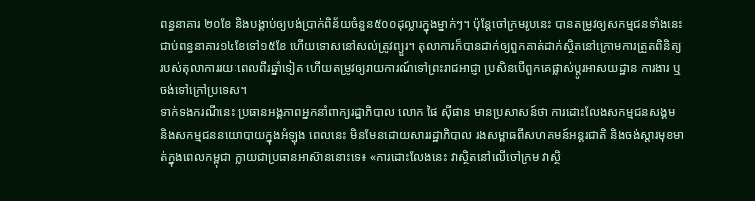ពន្ធនាគារ ២០ខែ និងបង្គាប់ឲ្យបង់ប្រាក់ពិន័យចំនួន៥០០ដុល្លារក្នុងម្នាក់ៗ។ ប៉ុន្តែចៅក្រមរូបនេះ បានតម្រូវឲ្យសកម្មជនទាំងនេះ ជាប់ពន្ធនាគារ១៤ខែទៅ១៥ខែ ហើយទោសនៅសល់ត្រូវព្យួរ។ តុលាការក៏បានដាក់ឲ្យពួកគាត់ដាក់ស្ថិតនៅក្រោមការត្រួតពិនិត្យរបស់តុលាការរយៈពេលពីរឆ្នាំទៀត ហើយតម្រូវឲ្យរាយការណ៍ទៅព្រះរាជអាជ្ញា ប្រសិនបើពួកគេផ្លាស់ប្ដូរអាសយដ្ឋាន ការងារ ឬចង់ទៅក្រៅប្រទេស។
ទាក់ទងករណីនេះ ប្រធានអង្គភាពអ្នកនាំពាក្យរដ្ឋាភិបាល លោក ផៃ ស៊ីផាន មានប្រសាសន៍ថា ការដោះលែងសកម្មជនសង្គម និងសកម្មជននយោបាយក្នុងអំឡុង ពេលនេះ មិនមែនដោយសាររដ្ឋាភិបាល រងសម្ពាធពីសហគមន៍អន្តរជាតិ និងចង់ស្ដារមុខមាត់ក្នុងពេលកម្ពុជា ក្លាយជាប្រធានអាស៊ាននោះទេ៖ «ការដោះលែងនេះ វាស្ថិតនៅលើចៅក្រម វាស្ថិ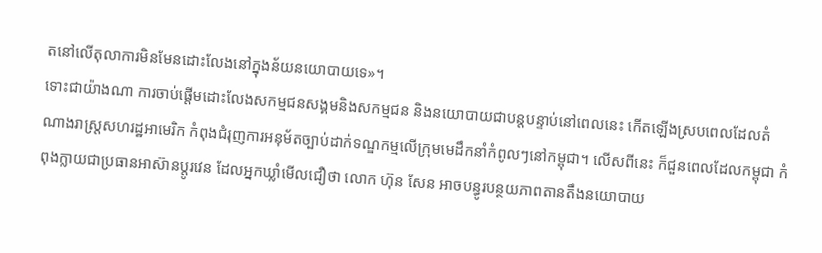តនៅលើតុលាការមិនមែនដោះលែងនៅក្នុងន័យនយោបាយទេ»។
ទោះជាយ៉ាងណា ការចាប់ផ្តើមដោះលែងសកម្មជនសង្គមនិងសកម្មជន និងនយោបាយជាបន្តបន្ទាប់នៅពេលនេះ កើតឡើងស្របពេលដែលតំណាងរាស្ត្រសហរដ្ឋអាមេរិក កំពុងជំរុញការអនុម័តច្បាប់ដាក់ទណ្ឌកម្មលើក្រុមមេដឹកនាំកំពូលៗនៅកម្ពុជា។ លើសពីនេះ ក៏ជួនពេលដែលកម្ពុជា កំពុងក្លាយជាប្រធានអាស៊ានប្តូរវេន ដែលអ្នកឃ្លាំមើលជឿថា លោក ហ៊ុន សែន អាចបន្ធូរបន្ថយភាពតានតឹងនយោបាយ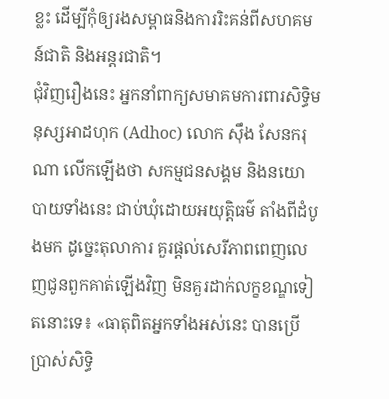ខ្លះ ដើម្បីកុំឲ្យរងសម្ពាធនិងការរិះគន់ពីសហគមន៍ជាតិ និងអន្តរជាតិ។
ជុំវិញរឿងនេះ អ្នកនាំពាក្យសមាគមការពារសិទ្ធិមនុស្សអាដហុក (Adhoc) លោក ស៊ឹង សែនករុណា លើកឡើងថា សកម្មជនសង្គម និងនយោបាយទាំងនេះ ជាប់ឃុំដោយអយុត្តិធម៌ តាំងពីដំបូងមក ដូច្នេះតុលាការ គួរផ្តល់សេរីភាពពេញលេញជូនពួកគាត់ឡើងវិញ មិនគួរដាក់លក្ខខណ្ឌទៀតនោះទេ៖ «ធាតុពិតអ្នកទាំងអស់នេះ បានប្រើប្រាស់សិទ្ធិ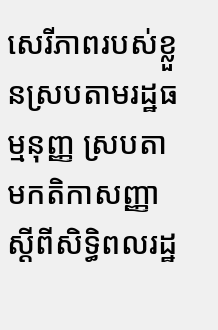សេរីភាពរបស់ខ្លួនស្របតាមរដ្ឋធម្មនុញ្ញ ស្របតាមកតិកាសញ្ញាស្ដីពីសិទ្ធិពលរដ្ឋ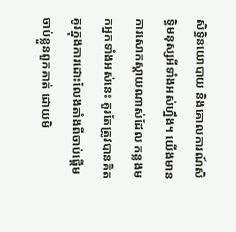សិទ្ធិនយោបាយ និងគោលការណ៍សិទ្ធិមនុស្សអីទាំងអស់ហ្នឹង។ យើងមានការសោកស្តាយណាស់ដែល កន្លងមកអ្នកទាំងអស់នេះ គួរតែត្រូវបានគិតគូរក្នុងការដោះលែងតាំងពីចាប់ផ្តើមចាប់ខ្លួនពួកគាត់ ដោយមិ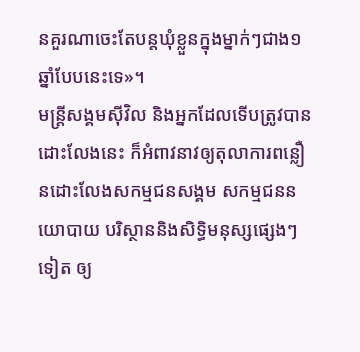នគួរណាចេះតែបន្តឃុំខ្លួនក្នុងម្នាក់ៗជាង១ឆ្នាំបែបនេះទេ»។
មន្ត្រីសង្គមស៊ីវិល និងអ្នកដែលទើបត្រូវបានដោះលែងនេះ ក៏អំពាវនាវឲ្យតុលាការពន្លឿនដោះលែងសកម្មជនសង្គម សកម្មជននយោបាយ បរិស្ថាននិងសិទ្ធិមនុស្សផ្សេងៗទៀត ឲ្យ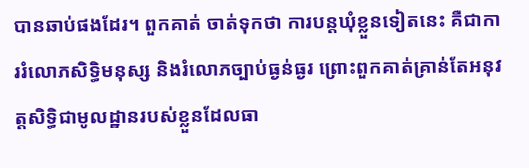បានឆាប់ផងដែរ។ ពួកគាត់ ចាត់ទុកថា ការបន្តឃុំខ្លួនទៀតនេះ គឺជាការរំលោភសិទ្ធិមនុស្ស និងរំលោភច្បាប់ធ្ងន់ធ្ងរ ព្រោះពួកគាត់គ្រាន់តែអនុវត្តសិទ្ធិជាមូលដ្ឋានរបស់ខ្លួនដែលធា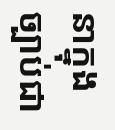នាក្នុងច្បាប់ជា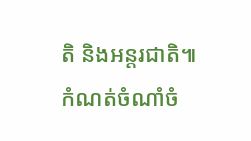តិ និងអន្តរជាតិ៕
កំណត់ចំណាំចំ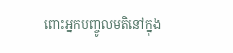ពោះអ្នកបញ្ចូលមតិនៅក្នុង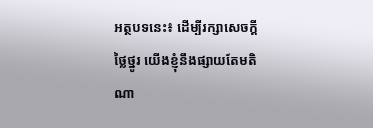អត្ថបទនេះ៖ ដើម្បីរក្សាសេចក្ដីថ្លៃថ្នូរ យើងខ្ញុំនឹងផ្សាយតែមតិណា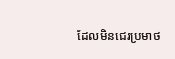ដែលមិនជេរប្រមាថ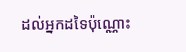ដល់អ្នកដទៃប៉ុណ្ណោះ